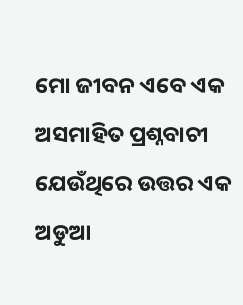ମୋ ଜୀବନ ଏବେ ଏକ ଅସମାହିତ ପ୍ରଶ୍ନବାଚୀ
ଯେଉଁଥିରେ ଉତ୍ତର ଏକ ଅଡୁଆ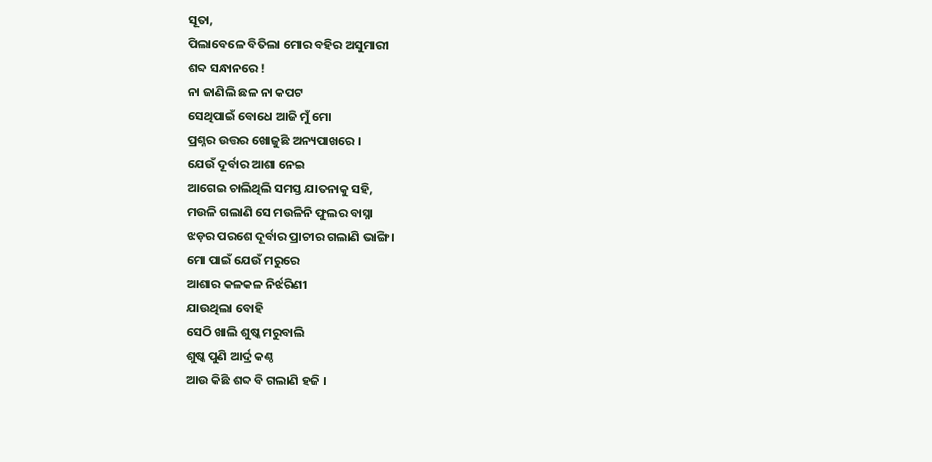ସୂତା,
ପିଲାବେଳେ ବିତିଲା ମୋର ବହିର ଅସୁମାରୀ
ଶବ୍ଦ ସନ୍ଧାନରେ !
ନା ଜାଣିଲି ଛଳ ନା କପଟ
ସେଥିପାଇଁ ବୋଧେ ଆଜି ମୁଁ ମୋ
ପ୍ରଶ୍ନର ଉତ୍ତର ଖୋଜୁଛି ଅନ୍ୟପାଖରେ ।
ଯେଉଁ ଦୂର୍ବାର ଆଶା ନେଇ
ଆଗେଇ ଚାଲିଥିଲି ସମସ୍ତ ଯାତନାକୁ ସହି,
ମଉଳି ଗଲାଣି ସେ ମଉଳିନି ଫୁଲର ବାସ୍ନା
ଝଡ଼ର ପରଶେ ଦୂର୍ବାର ପ୍ରାଚୀର ଗଲାଣି ଭାଙ୍ଗି ।
ମୋ ପାଇଁ ଯେଉଁ ମରୁରେ
ଆଶାର କଳକଳ ନିର୍ଝରିଣୀ
ଯାଉଥିଲା ବୋହି
ସେଠି ଖାଲି ଶୁଷ୍କ ମରୁବାଲି
ଶୁଷ୍କ ପୁଣି ଆର୍ଦ୍ର କଣ୍ଠ
ଆଉ କିଛି ଶବ୍ଦ ବି ଗଲାଣି ହଜି ।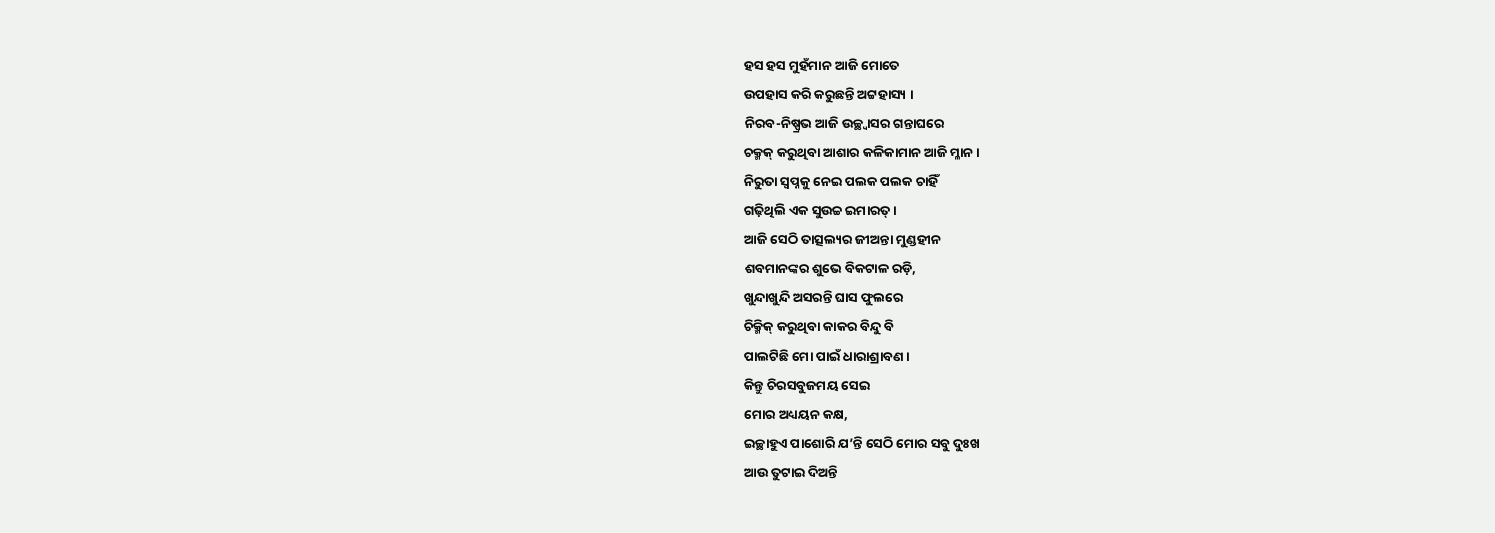ହସ ହସ ମୁହଁମାନ ଆଜି ମୋତେ
ଉପହାସ କରି କରୁଛନ୍ତି ଅଟ୍ଟହାସ୍ୟ ।
ନିରବ-ନିଷ୍ପ୍ରଭ ଆଜି ଉଚ୍ଛ୍ୱାସର ଗନ୍ତାଘରେ
ଚକ୍ମକ୍ କରୁଥିବା ଆଶାର କଳିକାମାନ ଆଜି ମ୍ଳାନ ।
ନିରୁତା ସ୍ୱପ୍ନକୁ ନେଇ ପଲକ ପଲକ ଚାହିଁ
ଗଢ଼ିଥିଲି ଏକ ସୁଉଚ୍ଚ ଇମାରତ୍ ।
ଆଜି ସେଠି ତାତ୍ସଲ୍ୟର ଜୀଅନ୍ତା ମୁଣ୍ଡହୀନ
ଶବମାନଙ୍କର ଶୁଭେ ବିକଟାଳ ରଡ଼ି,
ଖୁନ୍ଦାଖୁନ୍ଦି ଅସରନ୍ତି ଘାସ ଫୁଲରେ
ଚିକ୍ମିକ୍ କରୁଥିବା କାକର ବିନ୍ଦୁ ବି
ପାଲଟିଛି ମୋ ପାଇଁ ଧାରାଶ୍ରାବଣ ।
କିନ୍ତୁ ଚିରସବୁଜମୟ ସେଇ
ମୋର ଅଧ୍ୟୟନ କକ୍ଷ,
ଇଚ୍ଛାହୁଏ ପାଶୋରି ଯ’ନ୍ତି ସେଠି ମୋର ସବୁ ଦୁଃଖ
ଆଉ ତୁଟାଇ ଦିଅନ୍ତି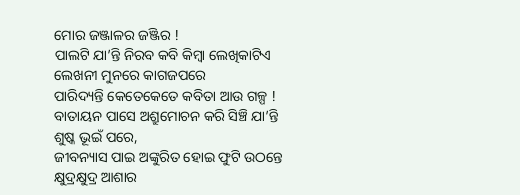ମୋର ଜଞ୍ଜାଳର ଜଞ୍ଜିର !
ପାଲଟି ଯା’ନ୍ତି ନିରବ କବି କିମ୍ୱା ଲେଖିକାଟିଏ
ଲେଖନୀ ମୁନରେ କାଗଜପରେ
ପାରିଦ୍ୟନ୍ତି କେତେକେତେ କବିତା ଆଉ ଗଳ୍ପ !
ବାତାୟନ ପାସେ ଅଶ୍ରୁମୋଚନ କରି ସିଞ୍ଚି ଯା’ନ୍ତି
ଶୁଷ୍କ ଭୂଇଁ ପରେ,
ଜୀବନ୍ୟାସ ପାଇ ଅଙ୍କୁରିତ ହୋଇ ଫୁଟି ଉଠନ୍ତେ
କ୍ଷୁଦ୍ରକ୍ଷୁଦ୍ର ଆଶାର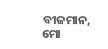ବୀଜମାନ,
ମୋ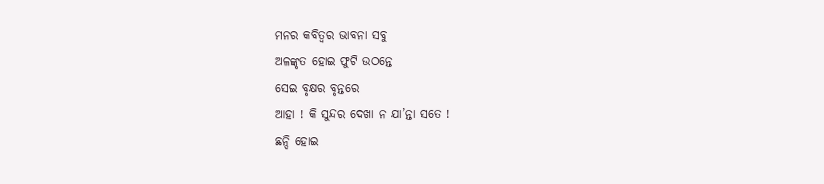ମନର କବିତ୍ୱର ଭାବନା ସବୁ
ଅଳଙ୍କୃତ ହୋଇ ଫୁଟି ଉଠନ୍ତେ
ସେଇ ବୃକ୍ଷର ବୃନ୍ତରେ
ଆହା ! କି ସୁନ୍ଦର ଦେଖା ନ ଯା’ନ୍ତା ସତେ !
ଛନ୍ଦି ହୋଇ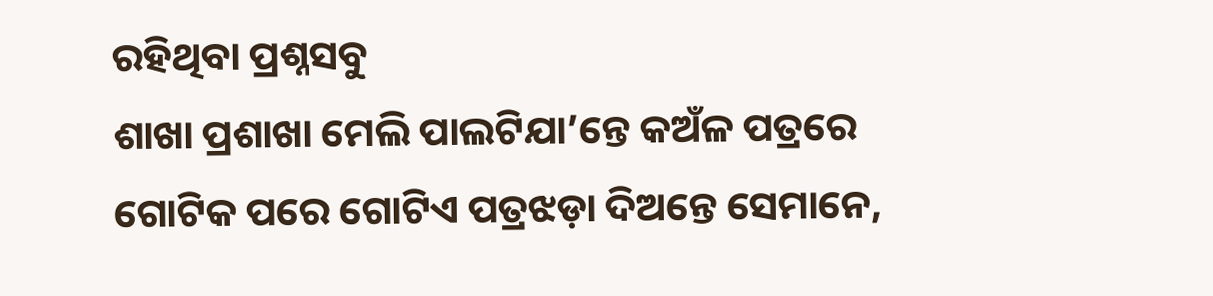ରହିଥିବା ପ୍ରଶ୍ନସବୁ
ଶାଖା ପ୍ରଶାଖା ମେଲି ପାଲଟିଯା’ନ୍ତେ କଅଁଳ ପତ୍ରରେ
ଗୋଟିକ ପରେ ଗୋଟିଏ ପତ୍ରଝଡ଼ା ଦିଅନ୍ତେ ସେମାନେ,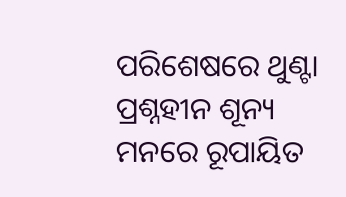ପରିଶେଷରେ ଥୁଣ୍ଟା ପ୍ରଶ୍ନହୀନ ଶୂନ୍ୟ
ମନରେ ରୂପାୟିତ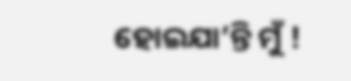ହୋଇଯା’ନ୍ତି ମୁଁ !